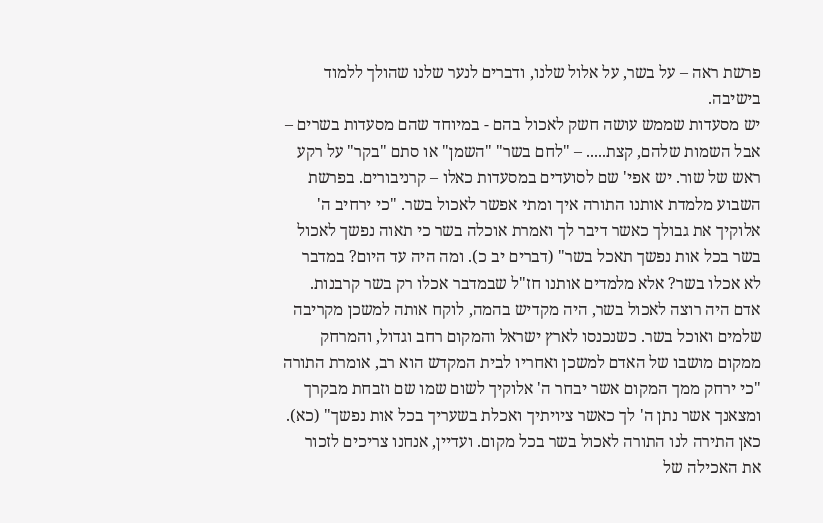פרשת ראה – על בשר, על אלול שלנו, ודברים לנער שלנו שהולך ללמוד בישיבה.
יש מסעדות שממש עושה חשק לאכול בהם - במיוחד שהם מסעדות בשרים – אבל השמות שלהם, קצת..... – "לחם בשר" "השמן" או סתם "בקר" על רקע ראש של שור. יש אפי' שם לסועדים במסעדות כאלו – קרניבורים. בפרשת השבוע מלמדת אותנו התורה איך ומתי אפשר לאכול בשר. "כי ירחיב ה' אלוקיך את גבולך כאשר דיבר לך ואמרת אוכלה בשר כי תאוה נפשך לאכול בשר בכל אות נפשך תאכל בשר" (דברים יב כ). ומה היה עד היום? במדבר לא אכלו בשר? אלא מלמדים אותנו חז"ל שבמדבר אכלו רק בשר קרבנות. אדם היה רוצה לאכול בשר, היה מקדיש בהמה, לוקח אותה למשכן מקריבה שלמים ואוכל בשר. כשנכנסו לארץ ישראל והמקום רחב וגדול, והמרחק ממקום מושבו של האדם למשכן ואחריו לבית המקדש הוא רב, אומרת התורה "כי ירחק ממך המקום אשר יבחר ה' אלוקיך לשום שמו שם וזבחת מבקרך ומצאנך אשר נתן ה' לך כאשר ציויתיך ואכלת בשעריך בכל אות נפשך" (כא). כאן התירה לנו התורה לאכול בשר בכל מקום. ועדיין, אנחנו צריכים לזכור את האכילה של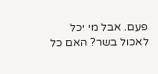פעם. אבל מי יכל לאכול בשר? האם כל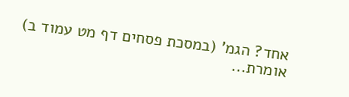אחד? הגמ' (במסכת פסחים דף מט עמוד ב) אומרת...